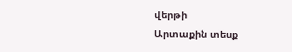վերթի
Արտաքին տեսք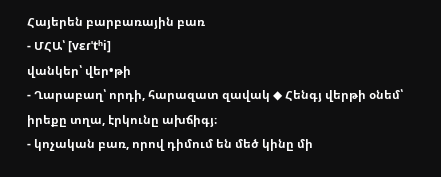Հայերեն բարբառային բառ
- ՄՀԱ՝ [vɛɾˈtʰi]
վանկեր՝ վեր•թի
- Ղարաբաղ՝ որդի, հարազատ զավակ ◆ Հենգյ վերթի օնեմ՝ իրեքը տղա, էրկունը ախճիգյ։
- կոչական բառ, որով դիմում են մեծ կինը մի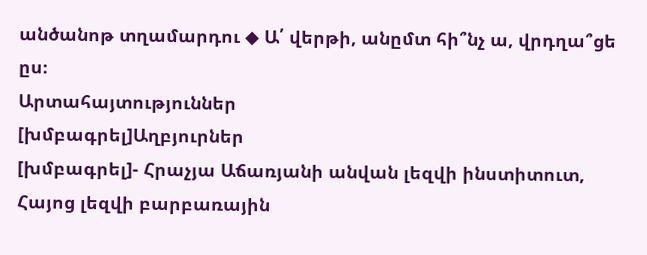անծանոթ տղամարդու ◆ Ա՛ վերթի, անըմտ հի՞նչ ա, վրդղա՞ցե ըս։
Արտահայտություններ
[խմբագրել]Աղբյուրներ
[խմբագրել]- Հրաչյա Աճառյանի անվան լեզվի ինստիտուտ, Հայոց լեզվի բարբառային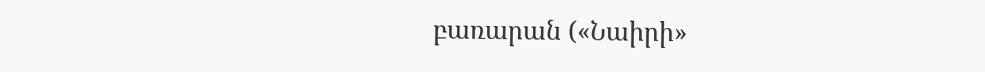բառարան («Նաիրի»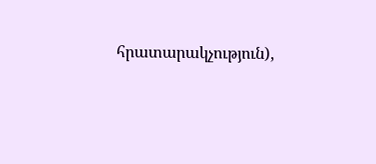հրատարակչություն),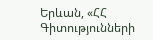Երևան, «ՀՀ Գիտությունների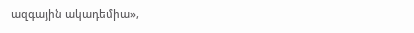ազգային ակադեմիա»,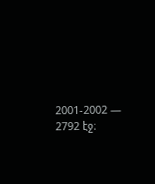2001-2002 — 2792 էջ։